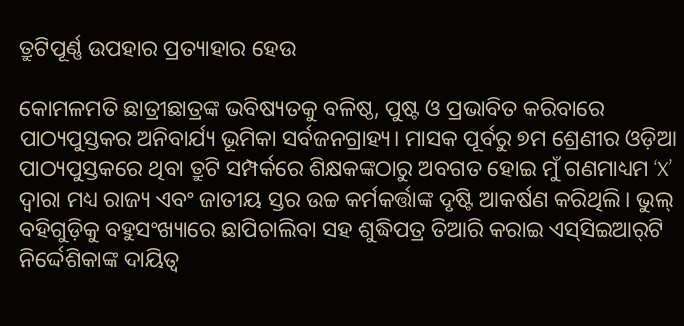ତ୍ରୁଟିପୂର୍ଣ୍ଣ ଉପହାର ପ୍ରତ୍ୟାହାର ହେଉ

କୋମଳମତି ଛାତ୍ରୀଛାତ୍ରଙ୍କ ଭବିଷ୍ୟତକୁ ବଳିଷ୍ଠ, ପୁଷ୍ଟ ଓ ପ୍ରଭାବିତ କରିବାରେ ପାଠ୍ୟପୁସ୍ତକର ଅନିବାର୍ଯ୍ୟ ଭୂମିକା ସର୍ବଜନଗ୍ରାହ୍ୟ। ମାସକ ପୂର୍ବରୁ ୭ମ ଶ୍ରେଣୀର ଓଡ଼ିଆ ପାଠ୍ୟପୁସ୍ତକରେ ଥିବା ତ୍ରୁଟି ସମ୍ପର୍କରେ ଶିକ୍ଷକଙ୍କଠାରୁ ଅବଗତ ହୋଇ ମୁଁ ଗଣମାଧ୍ୟମ ‘X’ ଦ୍ବାରା ମଧ୍ୟ ରାଜ୍ୟ ଏବଂ ଜାତୀୟ ସ୍ତର ଉଚ୍ଚ କର୍ମକର୍ତ୍ତାଙ୍କ ଦୃଷ୍ଟି ଆକର୍ଷଣ କରିଥିଲି। ଭୁଲ୍‌ ବହିଗୁଡ଼ିକୁ ବହୁସଂଖ୍ୟାରେ ଛାପିଚାଲିବା ସହ ଶୁଦ୍ଧିପତ୍ର ତିଆରି କରାଇ ଏସ୍‌ସିଇଆର୍‌ଟି ନିର୍ଦ୍ଦେଶିକାଙ୍କ ଦାୟିତ୍ୱ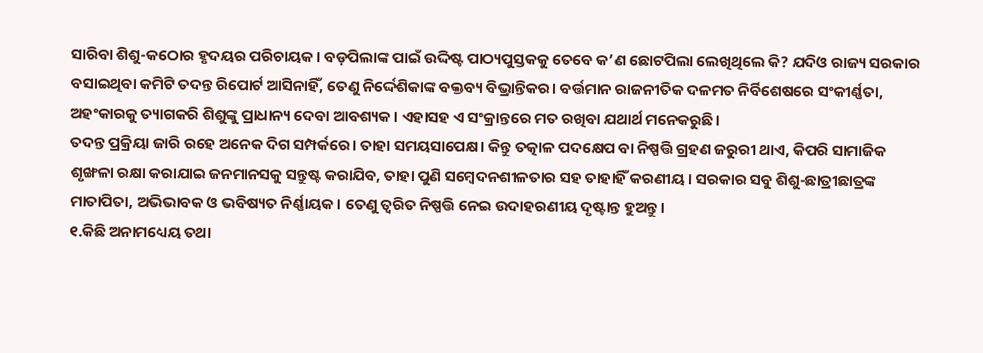ସାରିବା ଶିଶୁ-କଠୋର ହୃଦୟର ପରିଚାୟକ। ବଡ଼ପିଲାଙ୍କ ପାଇଁ ଉଦ୍ଦିଷ୍ଟ ପାଠ୍ୟପୁସ୍ତକକୁ ତେବେ କ’ଣ ଛୋଟପିଲା ଲେଖିଥିଲେ କି? ଯଦିଓ ରାଜ୍ୟ ସରକାର ବସାଇଥିବା କମିଟି ତଦନ୍ତ ରିପୋର୍ଟ ଆସିନାହିଁ, ତେଣୁ ନିର୍ଦ୍ଦେଶିକାଙ୍କ ବକ୍ତବ୍ୟ ବିଭ୍ରାନ୍ତିକର। ବର୍ତ୍ତମାନ ରାଜନୀତିକ ଦଳମତ ନିର୍ବିଶେଷରେ ସଂକୀର୍ଣ୍ଣତା, ଅହଂକାରକୁ ତ୍ୟାଗକରି ଶିଶୁଙ୍କୁ ପ୍ରାଧାନ୍ୟ ଦେବା ଆବଶ୍ୟକ। ଏହାସହ ଏ ସଂକ୍ରାନ୍ତରେ ମତ ରଖିବା ଯଥାର୍ଥ ମନେକରୁଛି।
ତଦନ୍ତ ପ୍ରକ୍ରିୟା ଜାରି ରହେ ଅନେକ ଦିଗ ସମ୍ପର୍କରେ। ତାହା ସମୟସାପେକ୍ଷ। କିନ୍ତୁ ତତ୍କାଳ ପଦକ୍ଷେପ ବା ନିଷ୍ପତ୍ତି ଗ୍ରହଣ ଜରୁରୀ ଥାଏ, କିପରି ସାମାଜିକ ଶୃଙ୍ଖଳା ରକ୍ଷା କରାଯାଇ ଜନମାନସକୁ ସନ୍ତୁଷ୍ଟ କରାଯିବ, ତାହା ପୁଣି ସମ୍ବେଦନଶୀଳତାର ସହ ତାହାହିଁ କରଣୀୟ। ସରକାର ସବୁ ଶିଶୁ-ଛାତ୍ରୀଛାତ୍ରଙ୍କ ମାତାପିତା, ଅଭିଭାବକ ଓ ଭବିଷ୍ୟତ ନିର୍ଣ୍ଣାୟକ। ତେଣୁ ତ୍ୱରିତ ନିଷ୍ପତ୍ତି ନେଇ ଉଦାହରଣୀୟ ଦୃଷ୍ଟାନ୍ତ ହୁଅନ୍ତୁ।
୧.କିଛି ଅନାମଧ୍ୟେୟ ତଥା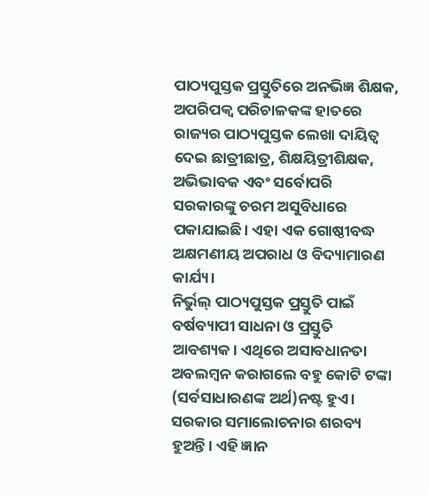ପାଠ୍ୟପୁସ୍ତକ ପ୍ରସ୍ତୁତିରେ ଅନଭିଜ୍ଞ ଶିକ୍ଷକ, ଅପରିପକ୍ୱ ପରିଚାଳକଙ୍କ ହାତରେ ରାଜ୍ୟର ପାଠ୍ୟପୁସ୍ତକ ଲେଖା ଦାୟିତ୍ୱ ଦେଇ ଛାତ୍ରୀଛାତ୍ର, ଶିକ୍ଷୟିତ୍ରୀଶିକ୍ଷକ, ଅଭିଭାବକ ଏବଂ ସର୍ବୋପରି ସରକାରଙ୍କୁ ଚରମ ଅସୁବିଧାରେ ପକାଯାଇଛି। ଏହା ଏକ ଗୋଷ୍ଠୀବଦ୍ଧ ଅକ୍ଷମଣୀୟ ଅପରାଧ ଓ ବିଦ୍ୟାମାରଣ କାର୍ଯ୍ୟ।
ନିର୍ଭୁଲ୍‌ ପାଠ୍ୟପୁସ୍ତକ ପ୍ରସ୍ତୁତି ପାଇଁ ବର୍ଷବ୍ୟାପୀ ସାଧନା ଓ ପ୍ରସ୍ତୁତି ଆବଶ୍ୟକ। ଏଥିରେ ଅସାବଧାନତା ଅବଲମ୍ବନ କରାଗଲେ ବହୁ କୋଟି ଟଙ୍କା (ସର୍ବସାଧାରଣଙ୍କ ଅର୍ଥ)ନଷ୍ଟ ହୁଏ। ସରକାର ସମାଲୋଚନାର ଶରବ୍ୟ ହୁଅନ୍ତି। ଏହି ଜ୍ଞାନ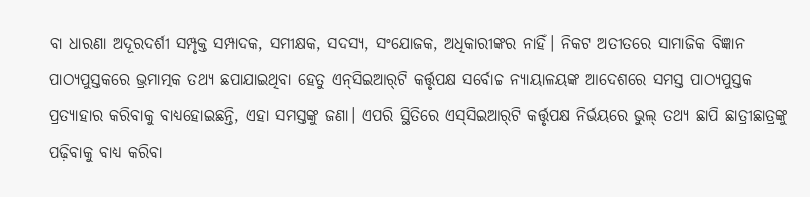ବା ଧାରଣା ଅଦୂରଦର୍ଶୀ ସମ୍ପୃକ୍ତ ସମ୍ପାଦକ, ସମୀକ୍ଷକ, ସଦସ୍ୟ, ସଂଯୋଜକ, ଅଧିକାରୀଙ୍କର ନାହିଁ। ନିକଟ ଅତୀତରେ ସାମାଜିକ ବିଜ୍ଞାନ ପାଠ୍ୟପୁସ୍ତକରେ ଭ୍ରମାତ୍ମକ ତଥ୍ୟ ଛପାଯାଇଥିବା ହେତୁ ଏନ୍‌ସିଇଆର୍‌ଟି କର୍ତ୍ତୃପକ୍ଷ ସର୍ବୋଚ୍ଚ ନ୍ୟାୟାଳୟଙ୍କ ଆଦେଶରେ ସମସ୍ତ ପାଠ୍ୟପୁସ୍ତକ ପ୍ରତ୍ୟାହାର କରିବାକୁ ବାଧ୍ୟହୋଇଛନ୍ତି, ଏହା ସମସ୍ତଙ୍କୁ ଜଣା। ଏପରି ସ୍ଥିତିରେ ଏସ୍‌ସିଇଆର୍‌ଟି କର୍ତ୍ତୃପକ୍ଷ ନିର୍ଭୟରେ ଭୁଲ୍‌ ତଥ୍ୟ ଛାପି ଛାତ୍ରୀଛାତ୍ରଙ୍କୁ ପଢ଼ିବାକୁ ବାଧ୍ୟ କରିବା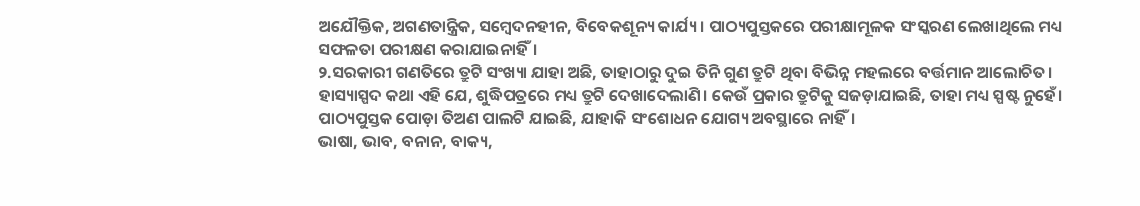ଅଯୌକ୍ତିକ, ଅଗଣତାନ୍ତ୍ରିକ, ସମ୍ବେଦନହୀନ, ବିବେକଶୂନ୍ୟ କାର୍ଯ୍ୟ। ପାଠ୍ୟପୁସ୍ତକରେ ପରୀକ୍ଷାମୂଳକ ସଂସ୍କରଣ ଲେଖାଥିଲେ ମଧ୍ୟ ସଫଳତା ପରୀକ୍ଷଣ କରାଯାଇନାହିଁ।
୨.ସରକାରୀ ଗଣତିରେ ତ୍ରୁଟି ସଂଖ୍ୟା ଯାହା ଅଛି, ତାହାଠାରୁ ଦୁଇ ତିନି ଗୁଣ ତ୍ରୁଟି ଥିବା ବିଭିନ୍ନ ମହଲରେ ବର୍ତ୍ତମାନ ଆଲୋଚିତ। ହାସ୍ୟାସ୍ପଦ କଥା ଏହି ଯେ, ଶୁଦ୍ଧିପତ୍ରରେ ମଧ୍ୟ ତ୍ରୁଟି ଦେଖାଦେଲାଣି। କେଉଁ ପ୍ରକାର ତ୍ରୁଟିକୁ ସଜଡ଼ାଯାଇଛି, ତାହା ମଧ୍ୟ ସ୍ପଷ୍ଟ ନୁହେଁ। ପାଠ୍ୟପୁସ୍ତକ ପୋଡ଼ା ତିଅଣ ପାଲଟି ଯାଇଛି, ଯାହାକି ସଂଶୋଧନ ଯୋଗ୍ୟ ଅବସ୍ଥାରେ ନାହିଁ।
ଭାଷା, ଭାବ, ବନାନ, ବାକ୍ୟ,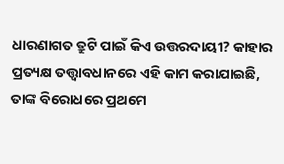ଧାରଣାଗତ ତ୍ରୁଟି ପାଇଁ କିଏ ଉତ୍ତରଦାୟୀ? କାହାର ପ୍ରତ୍ୟକ୍ଷ ତତ୍ତ୍ୱାବଧାନରେ ଏହି କାମ କରାଯାଇଛି, ତାଙ୍କ ବିରୋଧରେ ପ୍ରଥମେ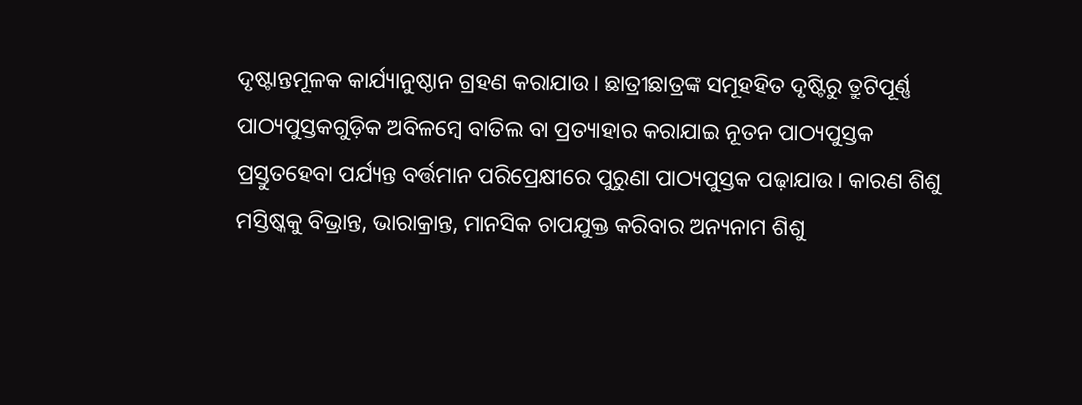ଦୃଷ୍ଟାନ୍ତମୂଳକ କାର୍ଯ୍ୟାନୁଷ୍ଠାନ ଗ୍ରହଣ କରାଯାଉ। ଛାତ୍ରୀଛାତ୍ରଙ୍କ ସମୂହହିତ ଦୃଷ୍ଟିରୁ ତ୍ରୁଟିପୂର୍ଣ୍ଣ ପାଠ୍ୟପୁସ୍ତକଗୁଡ଼ିକ ଅବିଳମ୍ବେ ବାତିଲ ବା ପ୍ରତ୍ୟାହାର କରାଯାଇ ନୂତନ ପାଠ୍ୟପୁସ୍ତକ ପ୍ରସ୍ତୁତହେବା ପର୍ଯ୍ୟନ୍ତ ବର୍ତ୍ତମାନ ପରିପ୍ରେକ୍ଷୀରେ ପୁରୁଣା ପାଠ୍ୟପୁସ୍ତକ ପଢ଼ାଯାଉ। କାରଣ ଶିଶୁ ମସ୍ତିଷ୍କକୁ ବିଭ୍ରାନ୍ତ, ଭାରାକ୍ରାନ୍ତ, ମାନସିକ ଚାପଯୁକ୍ତ କରିବାର ଅନ୍ୟନାମ ଶିଶୁ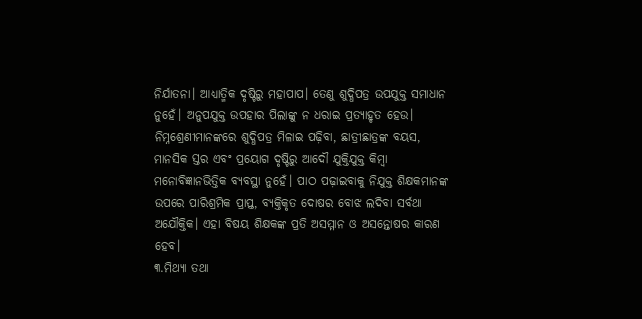ନିର୍ଯାତନା। ଆଧ୍ୟାତ୍ମିକ ଦୃଷ୍ଟିରୁ ମହାପାପ। ତେଣୁ ଶୁଦ୍ଧିପତ୍ର ଉପଯୁକ୍ତ ସମାଧାନ ନୁହେଁ। ଅନୁପଯୁକ୍ତ ଉପହାର ପିଲାଙ୍କୁ ନ ଧରାଇ ପ୍ରତ୍ୟାହୃତ ହେଉ। ନିମ୍ନଶ୍ରେଣୀମାନଙ୍କରେ ଶୁଦ୍ଧିପତ୍ର ମିଳାଇ ପଢ଼ିବା, ଛାତ୍ରୀଛାତ୍ରଙ୍କ ବୟସ, ମାନସିକ ସ୍ତର ଏବଂ ପ୍ରୟୋଗ ଦୃଷ୍ଟିରୁ ଆଦୌ ଯୁକ୍ତିଯୁକ୍ତ କିମ୍ବା ମନୋବିଜ୍ଞାନଭିତ୍ତିକ ବ୍ୟବସ୍ଥା ନୁହେଁ। ପାଠ ପଢ଼ାଇବାକୁ ନିଯୁକ୍ତ ଶିକ୍ଷକମାନଙ୍କ ଉପରେ ପାରିଶ୍ରମିକ ପ୍ରାପ୍ତ, ବ୍ୟକ୍ତିକୃତ ଦୋଷର ବୋଝ ଲଦିବା ସର୍ବଥା ଅଯୌକ୍ତିକ। ଏହା ବିଷୟ ଶିକ୍ଷକଙ୍କ ପ୍ରତି ଅସମ୍ମାନ ଓ ଅସନ୍ତୋଷର କାରଣ ହେବ।
୩.ମିଥ୍ୟା ତଥା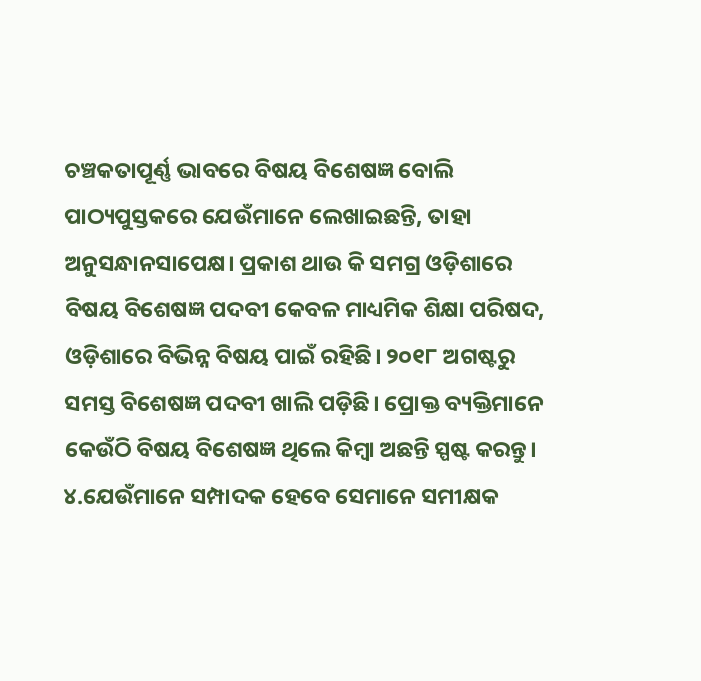ଚଞ୍ଚକତାପୂର୍ଣ୍ଣ ଭାବରେ ବିଷୟ ବିଶେଷଜ୍ଞ ବୋଲି ପାଠ୍ୟପୁସ୍ତକରେ ଯେଉଁମାନେ ଲେଖାଇଛନ୍ତି, ତାହା ଅନୁସନ୍ଧାନସାପେକ୍ଷ। ପ୍ରକାଶ ଥାଉ କି ସମଗ୍ର ଓଡ଼ିଶାରେ ବିଷୟ ବିଶେଷଜ୍ଞ ପଦବୀ କେବଳ ମାଧ୍ୟମିକ ଶିକ୍ଷା ପରିଷଦ, ଓଡ଼ିଶାରେ ବିଭିନ୍ନ ବିଷୟ ପାଇଁ ରହିଛି। ୨୦୧୮ ଅଗଷ୍ଟରୁ ସମସ୍ତ ବିଶେଷଜ୍ଞ ପଦବୀ ଖାଲି ପଡ଼ିଛି। ପ୍ରୋକ୍ତ ବ୍ୟକ୍ତିମାନେ କେଉଁଠି ବିଷୟ ବିଶେଷଜ୍ଞ ଥିଲେ କିମ୍ବା ଅଛନ୍ତି ସ୍ପଷ୍ଟ କରନ୍ତୁ।
୪.ଯେଉଁମାନେ ସମ୍ପାଦକ ହେବେ ସେମାନେ ସମୀକ୍ଷକ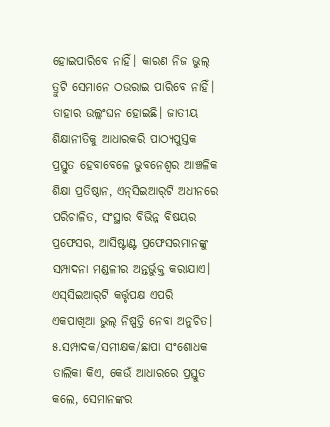ହୋଇପାରିବେ ନାହିଁ। କାରଣ ନିଜ ଭୁଲ୍‌ ତ୍ରୁଟି ସେମାନେ ଠଉରାଇ ପାରିବେ ନାହିଁ। ତାହାର ଉଲ୍ଲଂଘନ ହୋଇଛି। ଜାତୀୟ ଶିକ୍ଷାନୀତିକୁ ଆଧାରକରି ପାଠ୍ୟପୁସ୍ତକ ପ୍ରସ୍ତୁତ ହେବାବେଳେ ଭୁବନେଶ୍ୱର ଆଞ୍ଚଳିକ ଶିକ୍ଷା ପ୍ରତିଷ୍ଠାନ, ଏନ୍‌ସିଇଆର୍‌ଟି ଅଧୀନରେ ପରିଚାଳିତ, ସଂସ୍ଥାର ବିଭିନ୍ନ ବିଷୟର ପ୍ରଫେସର, ଆସିଷ୍ଟାଣ୍ଟ ପ୍ରଫେସରମାନଙ୍କୁ ସମ୍ପାଦନା ମଣ୍ଡଳୀର ଅନ୍ତର୍ଭୁକ୍ତ କରାଯାଏ। ଏସ୍‌ସିଇଆର୍‌ଟି କର୍ତ୍ତୃପକ୍ଷ ଏପରି ଏକପାଖିଆ ଭୁଲ୍‌ ନିଷ୍ପତ୍ତି ନେବା ଅନୁଚିତ।
୫.ସମ୍ପାଦକ/ସମୀକ୍ଷକ/ଛାପା ସଂଶୋଧକ ତାଲିକା କିଏ, କେଉଁ ଆଧାରରେ ପ୍ରସ୍ତୁତ କଲେ, ସେମାନଙ୍କର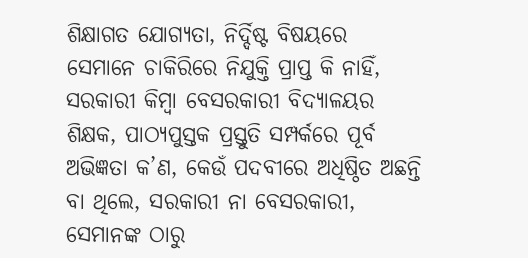ଶିକ୍ଷାଗତ ଯୋଗ୍ୟତା, ନିର୍ଦ୍ଦିଷ୍ଟ ବିଷୟରେ ସେମାନେ ଚାକିରିରେ ନିଯୁକ୍ତି ପ୍ରାପ୍ତ କି ନାହିଁ, ସରକାରୀ କିମ୍ବା ବେସରକାରୀ ବିଦ୍ୟାଳୟର ଶିକ୍ଷକ, ପାଠ୍ୟପୁସ୍ତକ ପ୍ରସ୍ତୁତି ସମ୍ପର୍କରେ ପୂର୍ବ ଅଭିଜ୍ଞତା କ’ଣ, କେଉଁ ପଦବୀରେ ଅଧିଷ୍ଠିତ ଅଛନ୍ତି ବା ଥିଲେ, ସରକାରୀ ନା ବେସରକାରୀ, ସେମାନଙ୍କ ଠାରୁ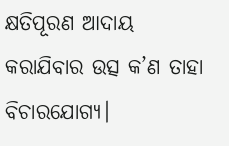କ୍ଷତିପୂରଣ ଆଦାୟ କରାଯିବାର ଉତ୍ସ କ’ଣ ତାହା ବିଚାରଯୋଗ୍ୟ।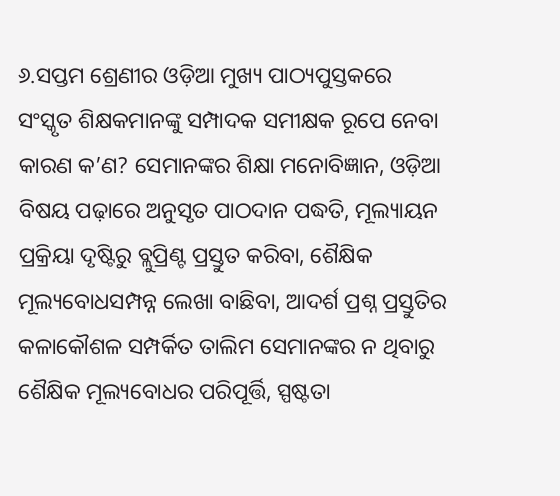୬.ସପ୍ତମ ଶ୍ରେଣୀର ଓଡ଼ିଆ ମୁଖ୍ୟ ପାଠ୍ୟପୁସ୍ତକରେ ସଂସ୍କୃତ ଶିକ୍ଷକମାନଙ୍କୁ ସମ୍ପାଦକ ସମୀକ୍ଷକ ରୂପେ ନେବା କାରଣ କ’ଣ? ସେମାନଙ୍କର ଶିକ୍ଷା ମନୋବିଜ୍ଞାନ, ଓଡ଼ିଆ ବିଷୟ ପଢ଼ାରେ ଅନୁସୃତ ପାଠଦାନ ପଦ୍ଧତି, ମୂଲ୍ୟାୟନ ପ୍ରକ୍ରିୟା ଦୃଷ୍ଟିରୁ ବ୍ଲୁପ୍ରିଣ୍ଟ ପ୍ରସ୍ତୁତ କରିବା, ଶୈକ୍ଷିକ ମୂଲ୍ୟବୋଧସମ୍ପନ୍ନ ଲେଖା ବାଛିବା, ଆଦର୍ଶ ପ୍ରଶ୍ନ ପ୍ରସ୍ତୁତିର କଳାକୌଶଳ ସମ୍ପର୍କିତ ତାଲିମ ସେମାନଙ୍କର ନ ଥିବାରୁ ଶୈକ୍ଷିକ ମୂଲ୍ୟବୋଧର ପରିପୂର୍ତ୍ତି, ସ୍ପଷ୍ଟତା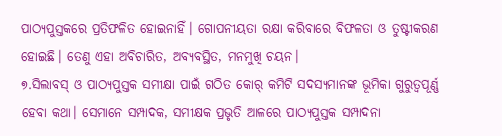ପାଠ୍ୟପୁସ୍ତକରେ ପ୍ରତିଫଳିତ ହୋଇନାହିଁ। ଗୋପନୀୟତା ରକ୍ଷା କରିବାରେ ବିଫଳତା ଓ ତୁଷ୍ଟୀକରଣ ହୋଇଛି। ତେଣୁ ଏହା ଅବିଚାରିତ, ଅବ୍ୟବସ୍ଥିତ, ମନମୁଖି ଚୟନ।
୭.ସିଲାବସ୍‌ ଓ ପାଠ୍ୟପୁସ୍ତକ ସମୀକ୍ଷା ପାଇଁ ଗଠିତ କୋର୍‌ କମିଟି ସଦସ୍ୟମାନଙ୍କ ଭୂମିକା ଗୁରୁତ୍ୱପୂର୍ଣ୍ଣ ହେବା କଥା। ସେମାନେ ସମ୍ପାଦକ, ସମୀକ୍ଷକ ପ୍ରଭୃତି ଆଳରେ ପାଠ୍ୟପୁସ୍ତକ ସମ୍ପାଦନା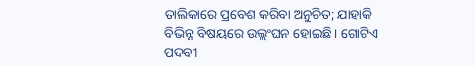ତାଲିକାରେ ପ୍ରବେଶ କରିବା ଅନୁଚିତ; ଯାହାକି ବିଭିନ୍ନ ବିଷୟରେ ଉଲ୍ଲଂଘନ ହୋଇଛି। ଗୋଟିଏ ପଦବୀ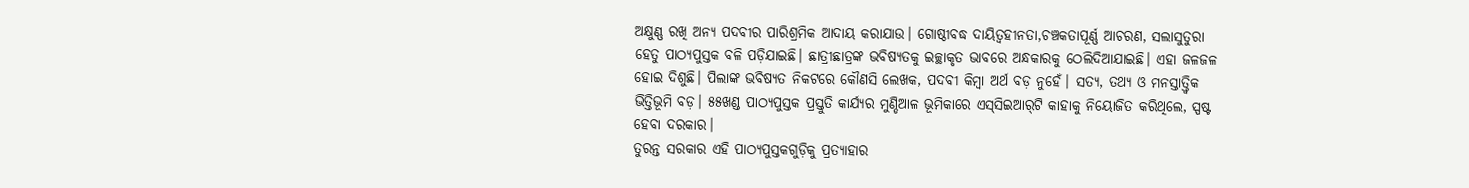ଅକ୍ଷୁଣ୍ଣ ରଖି ଅନ୍ୟ ପଦବୀର ପାରିଶ୍ରମିକ ଆଦାୟ କରାଯାଉ। ଗୋଷ୍ଠୀବଦ୍ଧ ଦାୟିତ୍ୱହୀନତା,ଚଞ୍ଚକତାପୂର୍ଣ୍ଣ ଆଚରଣ, ସଲାସୁତୁରା ହେତୁ ପାଠ୍ୟପୁସ୍ତକ ବଳି ପଡ଼ିଯାଇଛି। ଛାତ୍ରୀଛାତ୍ରଙ୍କ ଭବିଷ୍ୟତକୁ ଇଚ୍ଛାକୃତ ଭାବରେ ଅନ୍ଧକାରକୁ ଠେଲିଦିଆଯାଇଛି। ଏହା ଜଳଜଳ ହୋଇ ଦିଶୁଛି। ପିଲାଙ୍କ ଭବିଷ୍ୟତ ନିକଟରେ କୌଣସି ଲେଖକ, ପଦବୀ କିମ୍ବା ଅର୍ଥ ବଡ଼ ନୁହେଁ। ସତ୍ୟ, ତଥ୍ୟ ଓ ମନସ୍ତାତ୍ତ୍ୱିକ ଭିତ୍ତିଭୂମି ବଡ଼। ୫୫ଖଣ୍ଡ ପାଠ୍ୟପୁସ୍ତକ ପ୍ରସ୍ତୁତି କାର୍ଯ୍ୟର ମୁଣ୍ଡିଆଳ ଭୂମିକାରେ ଏସ୍‌ସିଇଆର୍‌ଟି କାହାକୁ ନିୟୋଜିତ କରିଥିଲେ, ସ୍ପଷ୍ଟ ହେବା ଦରକାର।
ତୁରନ୍ତ ସରକାର ଏହି ପାଠ୍ୟପୁସ୍ତକଗୁଡ଼ିକୁ ପ୍ରତ୍ୟାହାର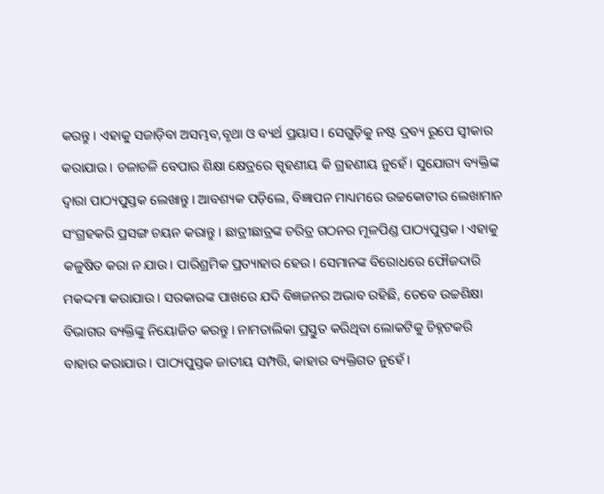କରନ୍ତୁ। ଏହାକୁ ସଜାଡ଼ିବା ଅସମ୍ଭବ,ବୃଥା ଓ ବ୍ୟର୍ଥ ପ୍ରୟାସ। ସେଗୁଡ଼ିକୁ ନଷ୍ଟ ଦ୍ରବ୍ୟ ରୂପେ ସ୍ବୀକାର କରାଯାଉ। ଚଳାଚଳି ବେପାର ଶିକ୍ଷା କ୍ଷେତ୍ରରେ ସ୍ପୃହଣୀୟ କି ଗ୍ରହଣୀୟ ନୁହେଁ। ସୁଯୋଗ୍ୟ ବ୍ୟକ୍ତିଙ୍କ ଦ୍ବାରା ପାଠ୍ୟପୁସ୍ତକ ଲେଖାନ୍ତୁ। ଆବଶ୍ୟକ ପଡ଼ିଲେ, ବିଜ୍ଞାପନ ମାଧ୍ୟମରେ ଉଚ୍ଚକୋଟୀର ଲେଖାମାନ ସଂଗ୍ରହକରି ପ୍ରସଙ୍ଗ ଚୟନ କରାନ୍ତୁ। ଛାତ୍ରୀଛାତ୍ରଙ୍କ ଚରିତ୍ର ଗଠନର ମୂଳପିଣ୍ଡ ପାଠ୍ୟପୁସ୍ତକ। ଏହାକୁ କଳୁଷିତ କରା ନ ଯାଉ। ପାରିଶ୍ରମିକ ପ୍ରତ୍ୟାହାର ହେଉ। ସେମାନଙ୍କ ବିରୋଧରେ ଫୌଜଦାରି ମକଦ୍ଦମା କରାଯାଉ। ସରକାରଙ୍କ ପାଖରେ ଯଦି ବିଜ୍ଞଜନର ଅଭାବ ରହିଛି, ତେବେ ଉଚ୍ଚଶିକ୍ଷା ବିଭାଗର ବ୍ୟକ୍ତିଙ୍କୁ ନିୟୋଜିତ କରନ୍ତୁ। ନାମତାଲିକା ପ୍ରସ୍ତୁତ କରିଥିବା ଲୋକଟିକୁ ଚିହ୍ନଟକରି ବାହାର କରାଯାଉ। ପାଠ୍ୟପୁସ୍ତକ ଜାତୀୟ ସମ୍ପତ୍ତି, କାହାର ବ୍ୟକ୍ତିଗତ ନୁହେଁ।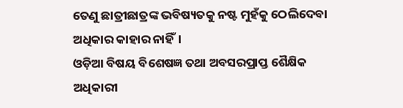ତେଣୁ ଛାତ୍ରୀଛାତ୍ରଙ୍କ ଭବିଷ୍ୟତକୁ ନଷ୍ଟ ମୁହଁକୁ ଠେଲିଦେବା ଅଧିକାର କାହାର ନାହିଁ।
ଓଡ଼ିଆ ବିଷୟ ବିଶେଷଜ୍ଞ ତଥା ଅବସରପ୍ରାପ୍ତ ଶୈକ୍ଷିକ ଅଧିକାରୀ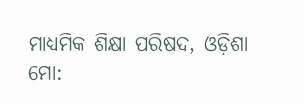ମାଧ୍ୟମିକ ଶିକ୍ଷା ପରିଷଦ, ଓଡ଼ିଶା
ମୋ: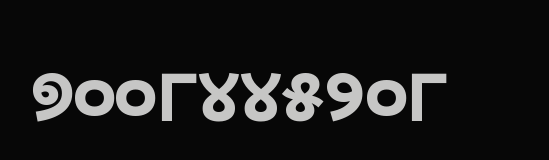୭୦୦୮୪୪୫୨୦୮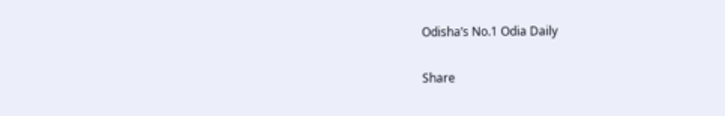Odisha’s No.1 Odia Daily

Share